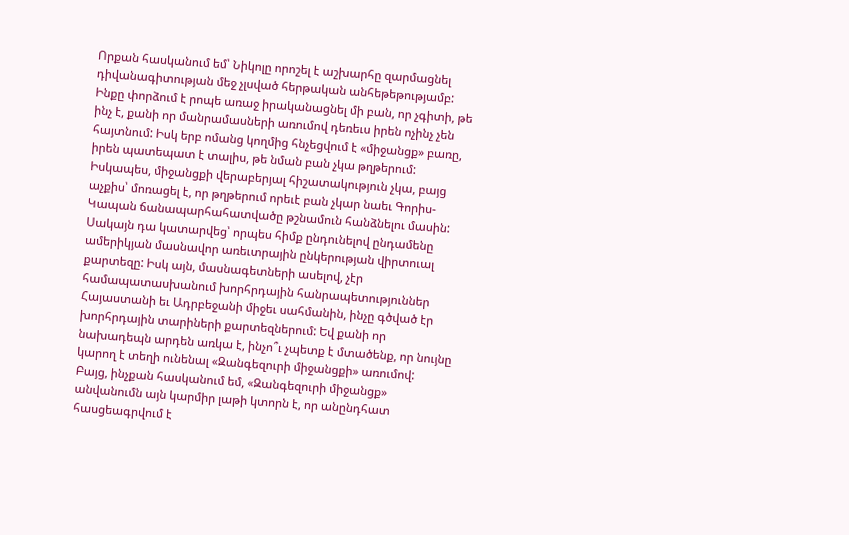Որքան հասկանում եմ՝ Նիկոլը որոշել է աշխարհը զարմացնել դիվանագիտության մեջ չլսված հերթական անհեթեթությամբ: Ինքը փորձում է րոպե առաջ իրականացնել մի բան, որ չգիտի, թե ինչ է, քանի որ մանրամասների առումով դեռեւս իրեն ոչինչ չեն հայտնում: Իսկ երբ ոմանց կողմից հնչեցվում է «միջանցք» բառը, իրեն պատեպատ է տալիս, թե նման բան չկա թղթերում: Իսկապես, միջանցքի վերաբերյալ հիշատակություն չկա, բայց աչքիս՝ մոռացել է, որ թղթերում որեւէ բան չկար նաեւ Գորիս-Կապան ճանապարհահատվածը թշնամուն հանձնելու մասին: Սակայն դա կատարվեց՝ որպես հիմք ընդունելով ընդամենը ամերիկյան մասնավոր առեւտրային ընկերության վիրտուալ քարտեզը: Իսկ այն, մասնագետների ասելով, չէր համապատասխանում խորհրդային հանրապետություններ Հայաստանի եւ Ադրբեջանի միջեւ սահմանին, ինչը գծված էր խորհրդային տարիների քարտեզներում: Եվ քանի որ նախադեպն արդեն առկա է, ինչո՞ւ չպետք է մտածենք, որ նույնը կարող է տեղի ունենալ «Զանգեզուրի միջանցքի» առումով:
Բայց, ինչքան հասկանում եմ, «Զանգեզուրի միջանցք» անվանումն այն կարմիր լաթի կտորն է, որ անընդհատ հասցեագրվում է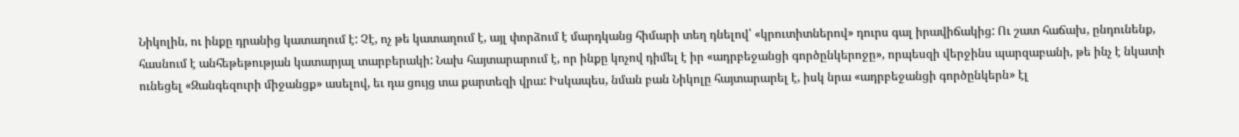Նիկոլին, ու ինքը դրանից կատաղում է: Չէ, ոչ թե կատաղում է, այլ փորձում է մարդկանց հիմարի տեղ դնելով՝ «կրուտիտներով» դուրս գալ իրավիճակից: Ու շատ հաճախ, ընդունենք, հասնում է անհեթեթության կատարյալ տարբերակի: Նախ հայտարարում է, որ ինքը կոչով դիմել է իր «ադրբեջանցի գործընկերոջը», որպեսզի վերջինս պարզաբանի, թե ինչ է նկատի ունեցել «Զանգեզուրի միջանցք» ասելով, եւ դա ցույց տա քարտեզի վրա: Իսկապես, նման բան Նիկոլը հայտարարել է, իսկ նրա «ադրբեջանցի գործընկերն» էլ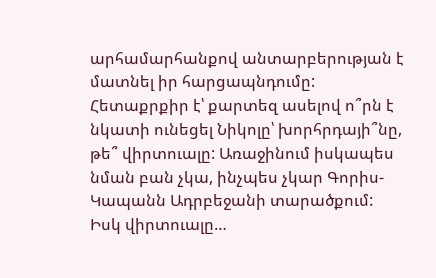արհամարհանքով անտարբերության է մատնել իր հարցապնդումը:
Հետաքրքիր է՝ քարտեզ ասելով ո՞րն է նկատի ունեցել Նիկոլը՝ խորհրդայի՞նը, թե՞ վիրտուալը: Առաջինում իսկապես նման բան չկա, ինչպես չկար Գորիս-Կապանն Ադրբեջանի տարածքում: Իսկ վիրտուալը…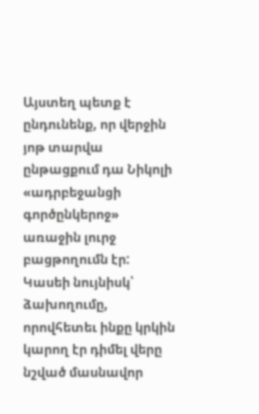Այստեղ պետք է ընդունենք, որ վերջին յոթ տարվա ընթացքում դա Նիկոլի «ադրբեջանցի գործընկերոջ» առաջին լուրջ բացթողումն էր: Կասեի նույնիսկ՝ ձախողումը, որովհետեւ ինքը կրկին կարող էր դիմել վերը նշված մասնավոր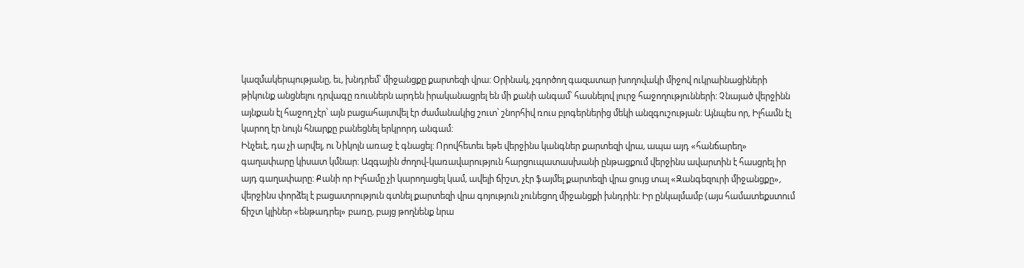կազմակերպությանը, եւ, խնդրեմ՝ միջանցքը քարտեզի վրա: Օրինակ, չգործող գազատար խողովակի միջով ուկրաինացիների թիկունք անցնելու դրվագը ռուսներն արդեն իրականացրել են մի քանի անգամ՝ հասնելով լուրջ հաջողությունների: Չնայած վերջինն այնքան էլ հաջող չէր՝ այն բացահայտվել էր ժամանակից շուտ՝ շնորհիվ ռուս բլոգերներից մեկի անզգուշության: Այնպես որ, Իլհամն էլ կարող էր նույն հնարքը բանեցնել երկրորդ անգամ:
Ինչեւէ, դա չի արվել, ու Նիկոլն առաջ է գնացել: Որովհետեւ եթե վերջինս կանգներ քարտեզի վրա, ապա այդ «հանճարեղ» գաղափարը կիսատ կմնար: Ազգային ժողով-կառավարություն հարցուպատասխանի ընթացքում վերջինս ավարտին է հասցրել իր այդ գաղափարը: Քանի որ Իլհամը չի կարողացել կամ, ավելի ճիշտ, չէր ֆայմել քարտեզի վրա ցույց տալ «Զանգեզուրի միջանցքը», վերջինս փորձել է բացատրություն գտնել քարտեզի վրա գոյություն չունեցող միջանցքի խնդրին: Իր ընկալմամբ (այս համատեքստում ճիշտ կլիներ «ենթադրել» բառը, բայց թողնենք նրա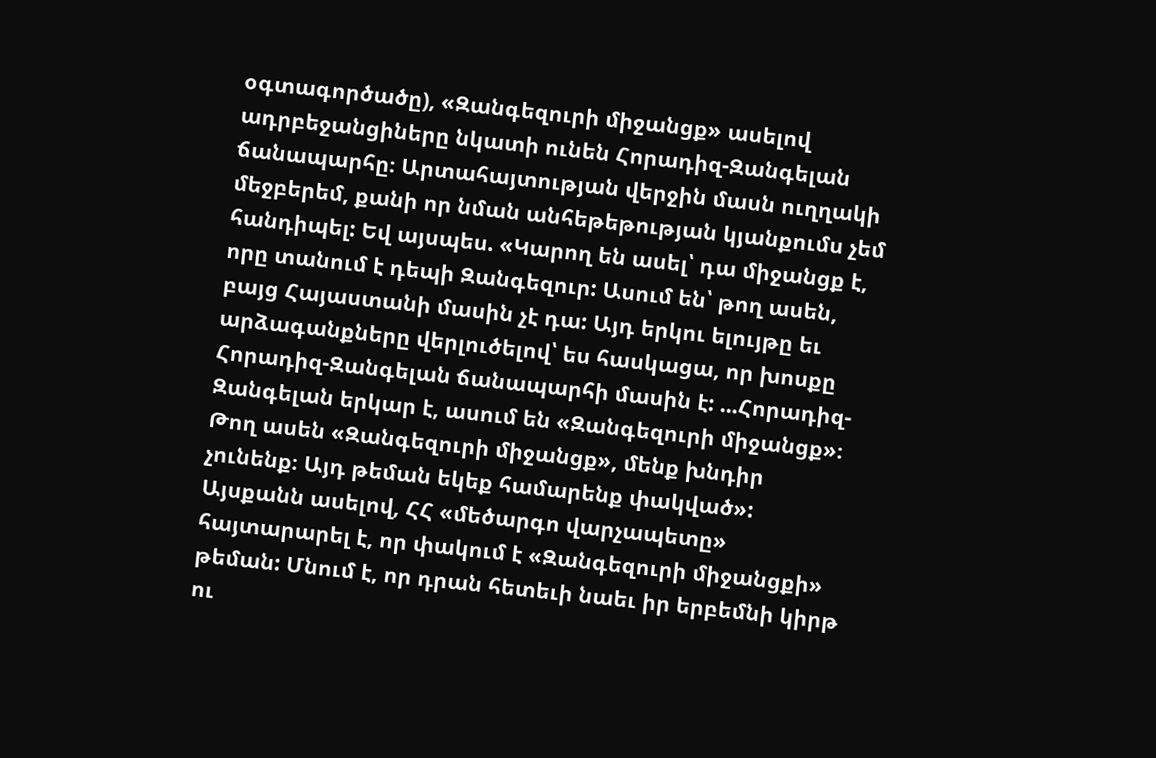օգտագործածը), «Զանգեզուրի միջանցք» ասելով ադրբեջանցիները նկատի ունեն Հորադիզ-Զանգելան ճանապարհը։ Արտահայտության վերջին մասն ուղղակի մեջբերեմ, քանի որ նման անհեթեթության կյանքումս չեմ հանդիպել: Եվ այսպես. «Կարող են ասել՝ դա միջանցք է, որը տանում է դեպի Զանգեզուր: Ասում են՝ թող ասեն, բայց Հայաստանի մասին չէ դա: Այդ երկու ելույթը եւ արձագանքները վերլուծելով՝ ես հասկացա, որ խոսքը Հորադիզ-Զանգելան ճանապարհի մասին է: ...Հորադիզ-Զանգելան երկար է, ասում են «Զանգեզուրի միջանցք»։ Թող ասեն «Զանգեզուրի միջանցք», մենք խնդիր չունենք։ Այդ թեման եկեք համարենք փակված»: Այսքանն ասելով, ՀՀ «մեծարգո վարչապետը» հայտարարել է, որ փակում է «Զանգեզուրի միջանցքի» թեման: Մնում է, որ դրան հետեւի նաեւ իր երբեմնի կիրթ ու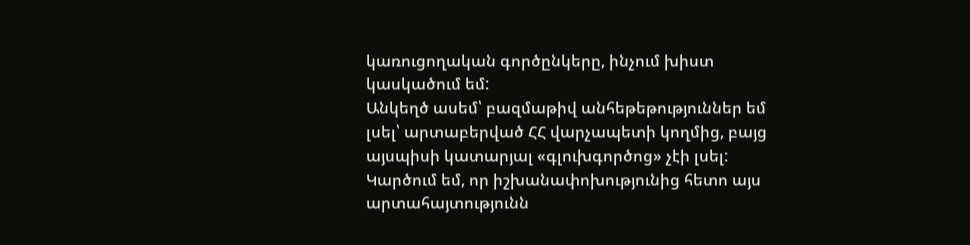կառուցողական գործընկերը, ինչում խիստ կասկածում եմ:
Անկեղծ ասեմ՝ բազմաթիվ անհեթեթություններ եմ լսել՝ արտաբերված ՀՀ վարչապետի կողմից, բայց այսպիսի կատարյալ «գլուխգործոց» չէի լսել: Կարծում եմ, որ իշխանափոխությունից հետո այս արտահայտությունն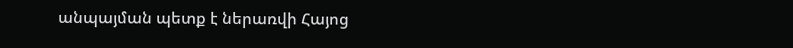անպայման պետք է ներառվի Հայոց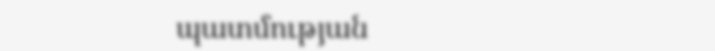պատմության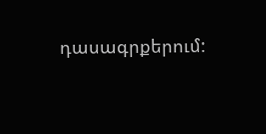դասագրքերում: